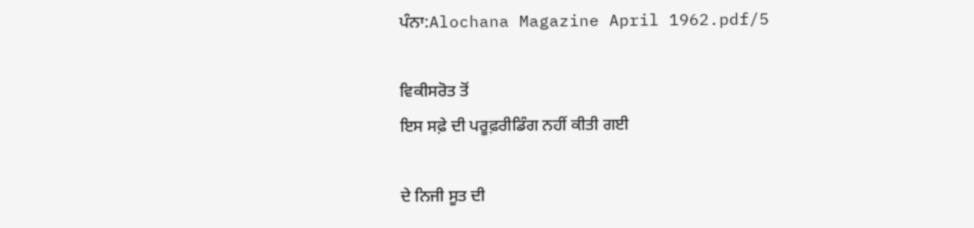ਪੰਨਾ:Alochana Magazine April 1962.pdf/5

ਵਿਕੀਸਰੋਤ ਤੋਂ
ਇਸ ਸਫ਼ੇ ਦੀ ਪਰੂਫ਼ਰੀਡਿੰਗ ਨਹੀਂ ਕੀਤੀ ਗਈ

ਦੇ ਨਿਜੀ ਸੂਤ ਦੀ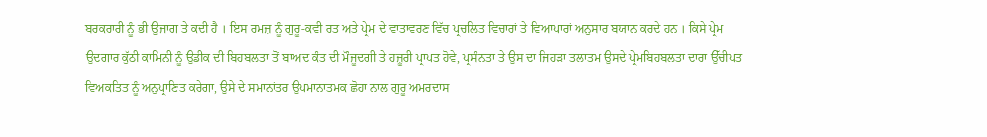ਬਰਕਰਾਰੀ ਨੂੰ ਭੀ ਉਜਾਗ ਤੇ ਕਦੀ ਹੈ । ਇਸ ਰਮਜ਼ ਨੂੰ ਗੁਰੂ-ਕਵੀ ਰਤ ਅਤੇ ਪ੍ਰੇਮ ਦੇ ਵਾਤਾਵਰਣ ਵਿੱਚ ਪ੍ਰਚਲਿਤ ਵਿਚਾਰਾਂ ਤੇ ਵਿਆਪਾਰਾਂ ਅਨੁਸਾਰ ਬਯਾਨ ਕਰਦੇ ਹਨ । ਕਿਸੇ ਪ੍ਰੇਮ ਉਦਗਾਰ ਕੁੱਠੀ ਕਾਮਿਨੀ ਨੂੰ ਉਡੀਕ ਦੀ ਬਿਹਬਲਤਾ ਤੋਂ ਬਾਅਦ ਕੰਤ ਦੀ ਮੌਜੂਦਗੀ ਤੇ ਹਜ਼ੂਰੀ ਪ੍ਰਾਪਤ ਹੋਵੇ, ਪ੍ਰਸੰਨਤਾ ਤੇ ਉਸ ਦਾ ਜਿਹੜਾ ਤਲਾਤਮ ਉਸਦੇ ਪ੍ਰੇਮਬਿਹਬਲਤਾ ਦਾਰਾ ਉੱਚੀਪਤ ਵਿਅਕਤਿਤ ਨੂੰ ਅਨੁਪ੍ਰਾਣਿਤ ਕਰੇਗਾ, ਉਸੇ ਦੇ ਸਮਾਨਾਂਤਰ ਉਪਮਾਨਾਤਮਕ ਛੋਹਾ ਨਾਲ ਗੁਰੂ ਅਮਰਦਾਸ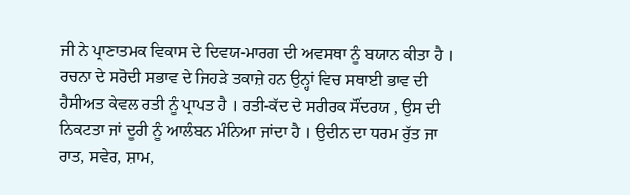ਜੀ ਨੇ ਪ੍ਰਾਣਾਤਮਕ ਵਿਕਾਸ ਦੇ ਦਿਵਯ-ਮਾਰਗ ਦੀ ਅਵਸਥਾ ਨੂੰ ਬਯਾਨ ਕੀਤਾ ਹੈ । ਰਚਨਾ ਦੇ ਸਰੋਦੀ ਸਭਾਵ ਦੇ ਜਿਹੜੇ ਤਕਾਜ਼ੇ ਹਨ ਉਨ੍ਹਾਂ ਵਿਚ ਸਥਾਈ ਭਾਵ ਦੀ ਹੈਸੀਅਤ ਕੇਵਲ ਰਤੀ ਨੂੰ ਪ੍ਰਾਪਤ ਹੈ । ਰਤੀ-ਕੱਦ ਦੇ ਸਰੀਰਕ ਸੌਂਦਰਯ , ਉਸ ਦੀ ਨਿਕਟਤਾ ਜਾਂ ਦੂਰੀ ਨੂੰ ਆਲੰਬਨ ਮੰਨਿਆ ਜਾਂਦਾ ਹੈ । ਉਦੀਨ ਦਾ ਧਰਮ ਰੁੱਤ ਜਾ ਰਾਤ, ਸਵੇਰ, ਸ਼ਾਮ,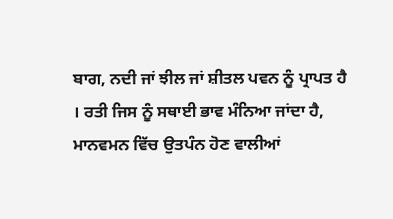ਬਾਗ, ਨਦੀ ਜਾਂ ਝੀਲ ਜਾਂ ਸ਼ੀਤਲ ਪਵਨ ਨੂੰ ਪ੍ਰਾਪਤ ਹੈ । ਰਤੀ ਜਿਸ ਨੂੰ ਸਥਾਈ ਭਾਵ ਮੰਨਿਆ ਜਾਂਦਾ ਹੈ, ਮਾਨਵਮਨ ਵਿੱਚ ਉਤਪੰਨ ਹੋਣ ਵਾਲੀਆਂ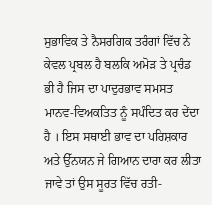ਸੁਭਾਵਿਕ ਤੇ ਨੈਸਰਗਿਕ ਤਰੰਗਾਂ ਵਿੱਚ ਨੇ ਕੇਵਲ ਪ੍ਰਬਲ ਹੈ ਬਲਕਿ ਅਮੋੜ ਤੇ ਪ੍ਰਚੰਡ ਭੀ ਹੈ ਜਿਸ ਦਾ ਪਾਦੁਰਭਾਵ ਸਮਸਤ ਮਾਨਵ-ਵਿਅਕਤਿਤ ਨੂੰ ਸਪੰਦਿਤ ਕਰ ਦੇਂਦਾ ਹੈ । ਇਸ ਸਥਾਈ ਭਾਵ ਦਾ ਪਰਿਸ਼ਕਾਰ ਅਤੇ ਉੱਨਯਨ ਜੇ ਗਿਆਨ ਦਾਰਾ ਕਰ ਲੀਤਾ ਜਾਵੇ ਤਾਂ ਉਸ ਸੂਰਤ ਵਿੱਚ ਰਤੀ-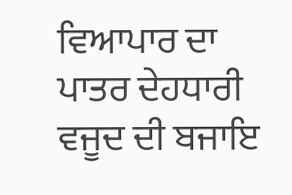ਵਿਆਪਾਰ ਦਾ ਪਾਤਰ ਦੇਹਧਾਰੀ ਵਜੂਦ ਦੀ ਬਜਾਇ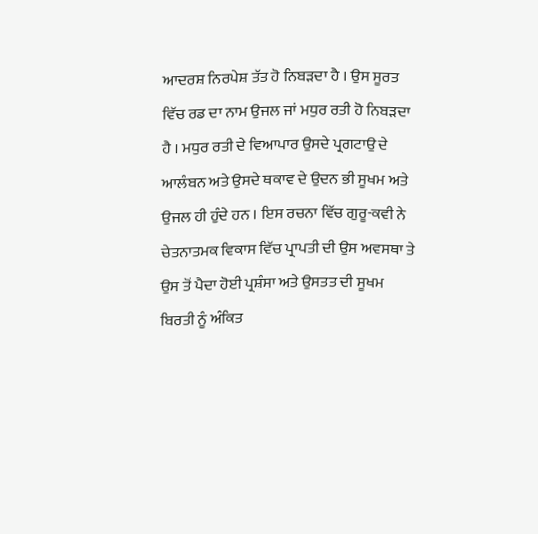ਆਦਰਸ਼ ਨਿਰਪੇਸ਼ ਤੱਤ ਹੋ ਨਿਬੜਦਾ ਹੈ । ਉਸ ਸੂਰਤ ਵਿੱਚ ਰਡ ਦਾ ਨਾਮ ਉਜਲ ਜਾਂ ਮਧੁਰ ਰਤੀ ਹੋ ਨਿਬੜਦਾ ਹੈ । ਮਧੁਰ ਰਤੀ ਦੇ ਵਿਆਪਾਰ ਉਸਦੇ ਪ੍ਰਗਟਾਉ ਦੇ ਆਲੰਬਨ ਅਤੇ ਉਸਦੇ ਥਕਾਵ ਦੇ ਉਦਨ ਭੀ ਸੂਖਮ ਅਤੇ ਉਜਲ ਹੀ ਹੁੰਦੇ ਹਨ । ਇਸ ਰਚਨਾ ਵਿੱਚ ਗੁਰੂ-ਕਵੀ ਨੇ ਚੇਤਨਾਤਮਕ ਵਿਕਾਸ ਵਿੱਚ ਪ੍ਰਾਪਤੀ ਦੀ ਉਸ ਅਵਸਥਾ ਤੇ ਉਸ ਤੋਂ ਪੈਦਾ ਹੋਈ ਪ੍ਰਸ਼ੰਸਾ ਅਤੇ ਉਸਤਤ ਦੀ ਸੂਖਮ ਬਿਰਤੀ ਨੂੰ ਅੰਕਿਤ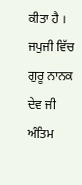ਕੀਤਾ ਹੈ । ਜਪੁਜੀ ਵਿੱਚ ਗੁਰੂ ਨਾਨਕ ਦੇਵ ਜੀ ਅੰਤਿਮ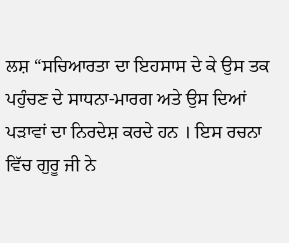ਲਸ਼ “ਸਚਿਆਰਤਾ ਦਾ ਇਹਸਾਸ ਦੇ ਕੇ ਉਸ ਤਕ ਪਹੁੰਚਣ ਦੇ ਸਾਧਨਾ-ਮਾਰਗ ਅਤੇ ਉਸ ਦਿਆਂ ਪੜਾਵਾਂ ਦਾ ਨਿਰਦੇਸ਼ ਕਰਦੇ ਹਨ । ਇਸ ਰਚਨਾ ਵਿੱਚ ਗੁਰੂ ਜੀ ਨੇ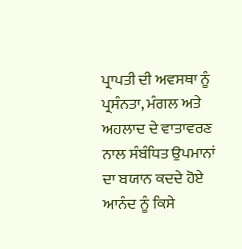ਪ੍ਰਾਪਤੀ ਦੀ ਅਵਸਥਾ ਨੂੰ ਪ੍ਰਸੰਨਤਾ, ਮੰਗਲ ਅਤੇ ਅਹਲਾਦ ਦੇ ਵਾਤਾਵਰਣ ਨਾਲ ਸੰਬੰਧਿਤ ਉਪਮਾਨਾਂ ਦਾ ਬਯਾਨ ਕਦਦੇ ਹੋਏ ਆਨੰਦ ਨੂੰ ਕਿਸੇ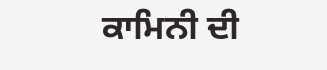ਕਾਮਿਨੀ ਦੀ